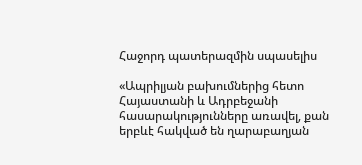Հաջորդ պատերազմին սպասելիս

«Ապրիլյան բախումներից հետո Հայաստանի և Ադրբեջանի հասարակությունները առավել, քան երբևէ հակված են ղարաբաղյան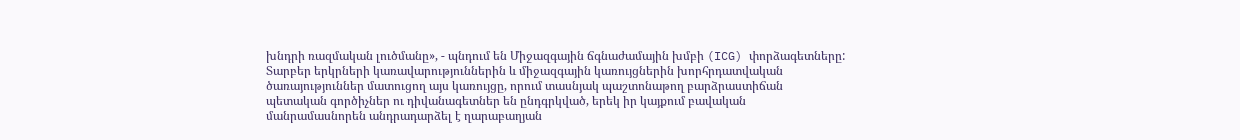խնդրի ռազմական լուծմանը», - պնդում են Միջազգային ճգնաժամային խմբի (ICG) փորձագետները: Տարբեր երկրների կառավարություններին և միջազգային կառույցներին խորհրդատվական ծառայություններ մատուցող այս կառույցը, որում տասնյակ պաշտոնաթող բարձրաստիճան պետական գործիչներ ու դիվանագետներ են ընդգրկված, երեկ իր կայքում բավական մանրամասնորեն անդրադարձել է ղարաբաղյան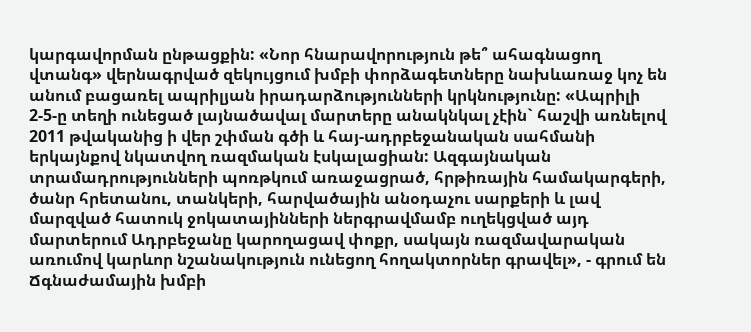կարգավորման ընթացքին: «Նոր հնարավորություն թե՞ ահագնացող վտանգ» վերնագրված զեկույցում խմբի փորձագետները նախևառաջ կոչ են անում բացառել ապրիլյան իրադարձությունների կրկնությունը: «Ապրիլի 2-5-ը տեղի ունեցած լայնածավալ մարտերը անակնկալ չէին` հաշվի առնելով 2011 թվականից ի վեր շփման գծի և հայ-ադրբեջանական սահմանի երկայնքով նկատվող ռազմական էսկալացիան: Ազգայնական տրամադրությունների պոռթկում առաջացրած, հրթիռային համակարգերի, ծանր հրետանու, տանկերի, հարվածային անօդաչու սարքերի և լավ մարզված հատուկ ջոկատայինների ներգրավմամբ ուղեկցված այդ մարտերում Ադրբեջանը կարողացավ փոքր, սակայն ռազմավարական առումով կարևոր նշանակություն ունեցող հողակտորներ գրավել», - գրում են Ճգնաժամային խմբի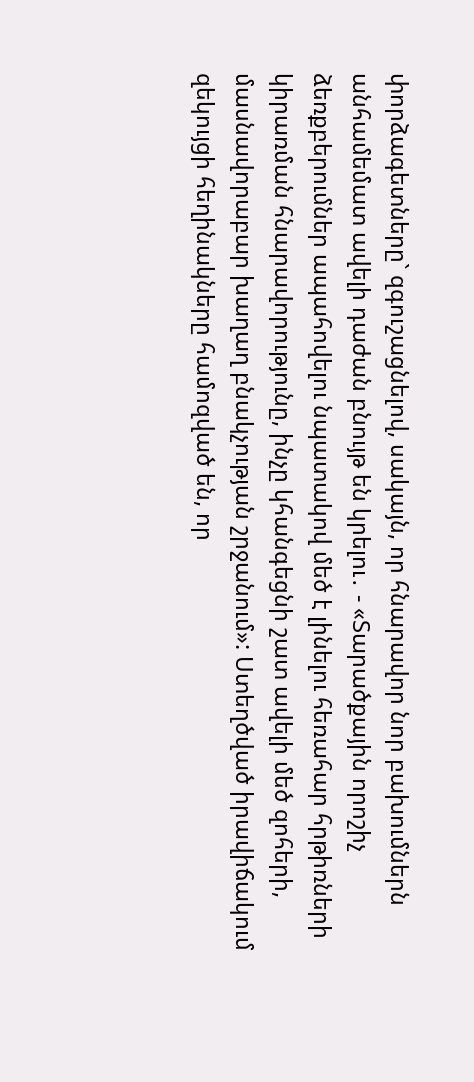փորձագետները` զգուշացնելով, սակայն, որ հնարավոր նոր բախումներն անհամեմատ ավելի դաժան բնույթ են կրելու․ - «Տարածքային որոշիչ ձեռքբերումներ ապահովելու նպատակով մեծ է լինելու հեռահար հրթիռների կիրառման հնարավորությունը, ինչը կհանգեցնի շատ ավելի մեծ զոհերի, մասնավորաբար խաղաղ բնակչության շրջանում»: Ստեղծված իրավիճակում զեկույցի հեղինակները համոզված են, որ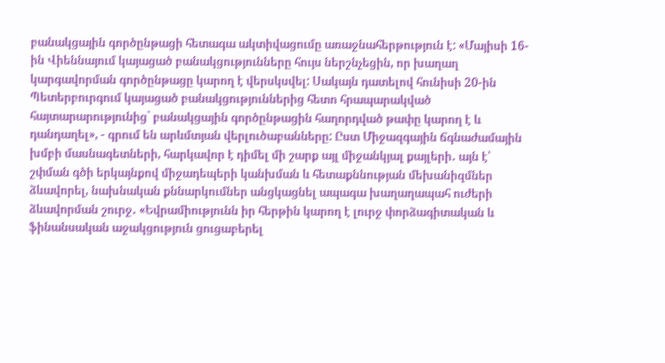բանակցային գործընթացի հետագա ակտիվացումը առաջնահերթություն է: «Մայիսի 16-ին Վիեննայում կայացած բանակցությունները հույս ներշնչեցին, որ խաղաղ կարգավորման գործընթացը կարող է վերսկսվել: Սակայն դատելով հունիսի 20-ին Պետերբուրգում կայացած բանակցություններից հետո հրապարակված հայտարարությունից` բանակցային գործընթացին հաղորդված թափը կարող է և դանդաղել», - գրում են արևմտյան վերլուծաբանները: Ըստ Միջազգային ճգնաժամային խմբի մասնագետների, հարկավոր է դիմել մի շարք այլ միջանկյալ քայլերի․ այն է՝ շփման գծի երկայնքով միջադեպերի կանխման և հետաքննության մեխանիզմներ ձևավորել, նախնական քննարկումներ անցկացնել ապագա խաղաղապահ ուժերի ձևավորման շուրջ․ «Եվրամիությունն իր հերթին կարող է լուրջ փորձագիտական և ֆինանսական աջակցություն ցուցաբերել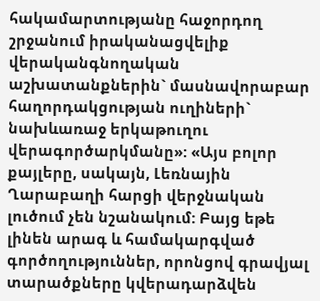հակամարտությանը հաջորդող շրջանում իրականացվելիք վերականգնողական աշխատանքներին` մասնավորաբար հաղորդակցության ուղիների` նախևառաջ երկաթուղու վերագործարկմանը»: «Այս բոլոր քայլերը, սակայն, Լեռնային Ղարաբաղի հարցի վերջնական լուծում չեն նշանակում: Բայց եթե լինեն արագ և համակարգված գործողություններ, որոնցով գրավյալ տարածքները կվերադարձվեն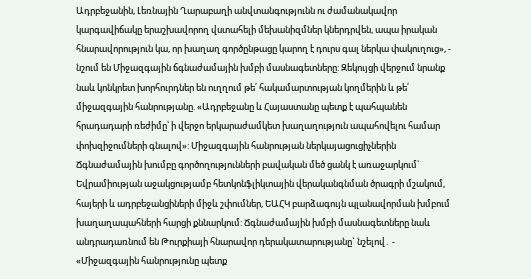Ադրբեջանին, Լեռնային Ղարաբաղի անվտանգությունն ու ժամանակավոր կարգավիճակը երաշխավորող վստահելի մեխանիզմներ կներդրվեն, ապա իրական հնարավորություն կա, որ խաղաղ գործընթացը կարող է դուրս գալ ներկա փակուղուց», - նշում են Միջազգային ճգնաժամային խմբի մասնագետները: Զեկույցի վերջում նրանք նաև կոնկրետ խորհուրդներ են ուղղում թե՛ հակամարտության կողմերին և թե՛ միջազգային հանրությանը. «Ադրբեջանը և Հայաստանը պետք է պահպանեն հրադադարի ռեժիմը՝ ի վերջո երկարաժամկետ խաղաղություն ապահովելու համար փոխզիջումների գնալով»: Միջազգային հանրության ներկայացուցիչներին Ճգնաժամային խումբը գործողությունների բավական մեծ ցանկ է առաջարկում` Եվրամիության աջակցությամբ հետկոնֆլիկտային վերականգնման ծրագրի մշակում, հայերի և ադրբեջանցիների միջև շփումներ, ԵԱՀԿ բարձագույն պլանավորման խմբում խաղաղապահների հարցի քննարկում: Ճգնաժամային խմբի մասնագետները նաև անդրադառնում են Թուրքիայի հնարավոր դերակատարությանը` նշելով․ - «Միջազգային հանրությունը պետք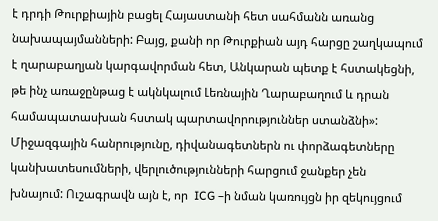է դրդի Թուրքիային բացել Հայաստանի հետ սահմանն առանց նախապայմանների: Բայց, քանի որ Թուրքիան այդ հարցը շաղկապում է ղարաբաղյան կարգավորման հետ, Անկարան պետք է հստակեցնի, թե ինչ առաջընթաց է ակնկալում Լեռնային Ղարաբաղում և դրան համապատասխան հստակ պարտավորություններ ստանձնի»: Միջազգային հանրությունը, դիվանագետներն ու փորձագետները կանխատեսումների, վերլուծությունների հարցում ջանքեր չեն խնայում: Ուշագրավն այն է, որ  ICG –ի նման կառույցն իր զեկույցում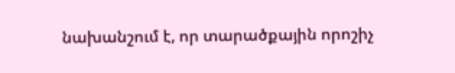նախանշում է, որ տարածքային որոշիչ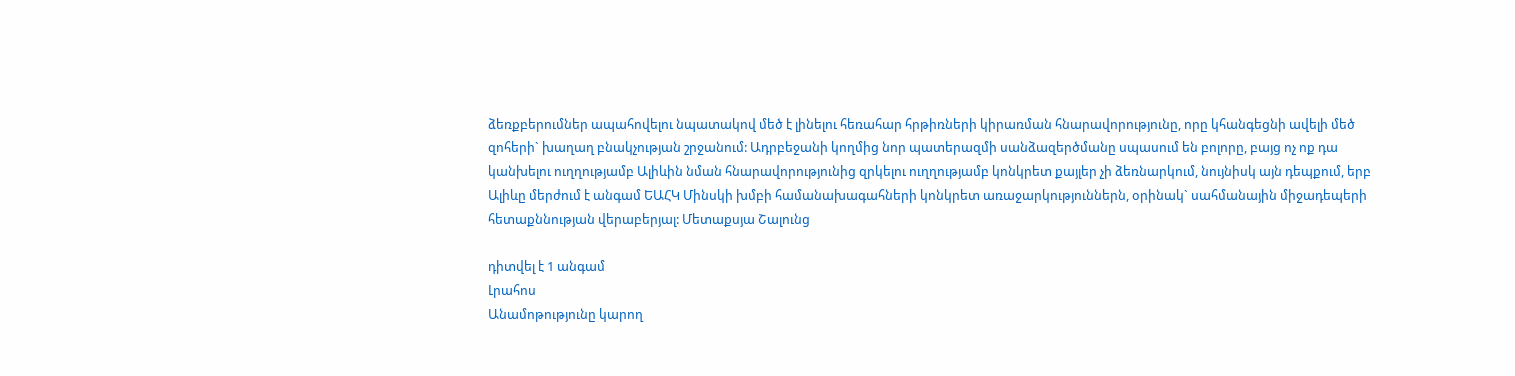ձեռքբերումներ ապահովելու նպատակով մեծ է լինելու հեռահար հրթիռների կիրառման հնարավորությունը, որը կհանգեցնի ավելի մեծ զոհերի` խաղաղ բնակչության շրջանում: Ադրբեջանի կողմից նոր պատերազմի սանձազերծմանը սպասում են բոլորը, բայց ոչ ոք դա կանխելու ուղղությամբ Ալիևին նման հնարավորությունից զրկելու ուղղությամբ կոնկրետ քայլեր չի ձեռնարկում, նույնիսկ այն դեպքում, երբ Ալիևը մերժում է անգամ ԵԱՀԿ Մինսկի խմբի համանախագահների կոնկրետ առաջարկություններն, օրինակ` սահմանային միջադեպերի հետաքննության վերաբերյալ: Մետաքսյա Շալունց

դիտվել է 1 անգամ
Լրահոս
Անամոթությունը կարող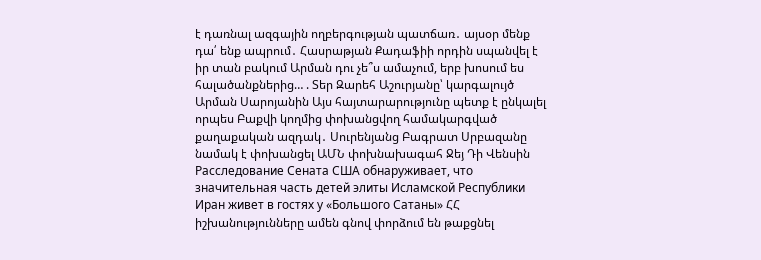է դառնալ ազգային ողբերգության պատճառ․ այսօր մենք դա՛ ենք ապրում․ Հասրաթյան Քադաֆիի որդին սպանվել է իր տան բակում Արման դու չե՞ս ամաչում, երբ խոսում ես հալածանքներից… . Տեր Զարեհ Աշուրյանը՝ կարգալույծ Արման Սարոյանին Այս հայտարարությունը պետք է ընկալել որպես Բաքվի կողմից փոխանցվող համակարգված քաղաքական ազդակ․ Սուրենյանց Բագրատ Սրբազանը նամակ է փոխանցել ԱՄՆ փոխնախագահ Ջեյ Դի Վենսին Расследование Сената США обнаруживает, что значительная часть детей элиты Исламской Республики Иран живет в гостях у «Большого Сатаны» ՀՀ իշխանությունները ամեն գնով փորձում են թաքցնել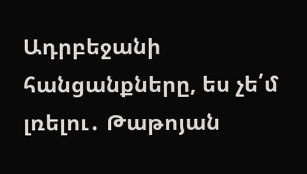Ադրբեջանի հանցանքները, ես չե՛մ լռելու․ Թաթոյան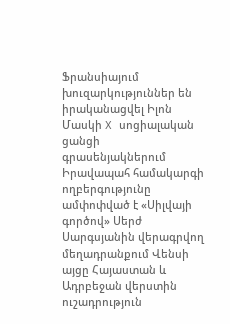Ֆրանսիայում խուզարկություններ են իրականացվել Իլոն Մասկի X սոցիալական ցանցի գրասենյակներում Իրավապահ համակարգի ողբերգությունը ամփոփված է «Սիլվայի գործով» Սերժ Սարգսյանին վերագրվող մեղադրանքում Վենսի այցը Հայաստան և Ադրբեջան վերստին ուշադրություն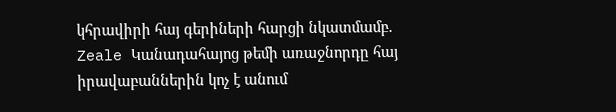կհրավիրի հայ գերիների հարցի նկատմամբ. Zeale Կանադահայոց թեմի առաջնորդը հայ իրավաբաններին կոչ է անում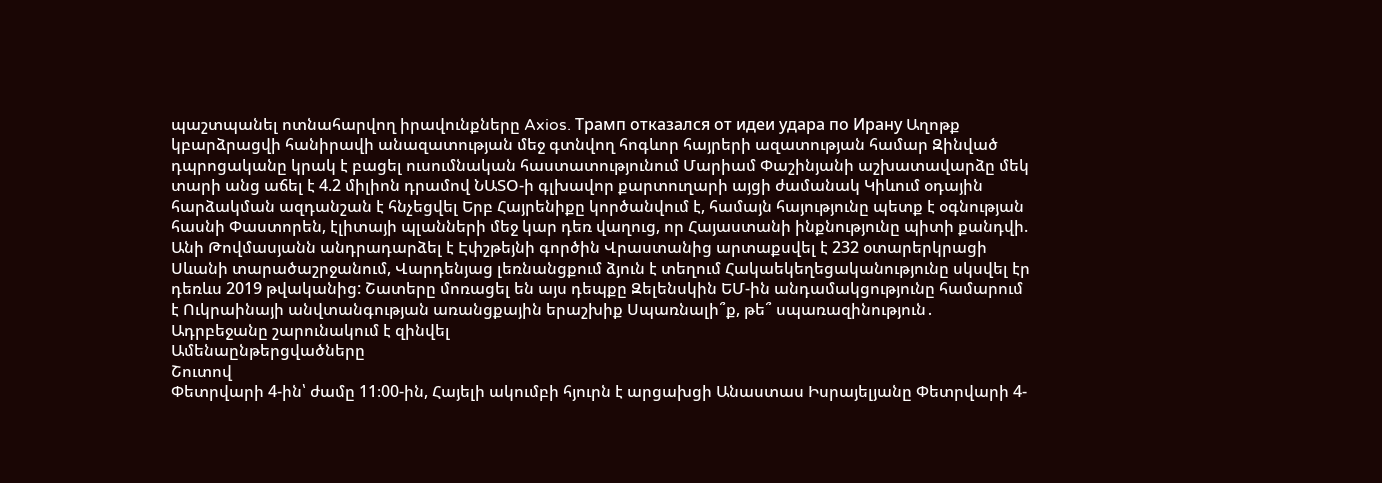պաշտպանել ոտնահարվող իրավունքները Axios. Трамп отказался от идеи удара по Ирану Աղոթք կբարձրացվի հանիրավի անազատության մեջ գտնվող հոգևոր հայրերի ազատության համար Զինված դպրոցականը կրակ է բացել ուսումնական հաստատությունում Մարիամ Փաշինյանի աշխատավարձը մեկ տարի անց աճել է 4.2 միլիոն դրամով ՆԱՏՕ-ի գլխավոր քարտուղարի այցի ժամանակ Կիևում օդային հարձակման ազդանշան է հնչեցվել Երբ Հայրենիքը կործանվում է, համայն հայությունը պետք է օգնության հասնի Փաստորեն, էլիտայի պլանների մեջ կար դեռ վաղուց, որ Հայաստանի ինքնությունը պիտի քանդվի. Անի Թովմասյանն անդրադարձել է Էփշթեյնի գործին Վրաստանից արտաքսվել է 232 օտարերկրացի Սևանի տարածաշրջանում, Վարդենյաց լեռնանցքում ձյուն է տեղում Հակաեկեղեցականությունը սկսվել էր դեռևս 2019 թվականից: Շատերը մոռացել են այս դեպքը Զելենսկին ԵՄ-ին անդամակցությունը համարում է Ուկրաինայի անվտանգության առանցքային երաշխիք Սպառնալի՞ք, թե՞ սպառազինություն․ Ադրբեջանը շարունակում է զինվել
Ամենաընթերցվածները
Շուտով
Փետրվարի 4-ին՝ ժամը 11։00-ին, Հայելի ակումբի հյուրն է արցախցի Անաստաս Իսրայելյանը Փետրվարի 4-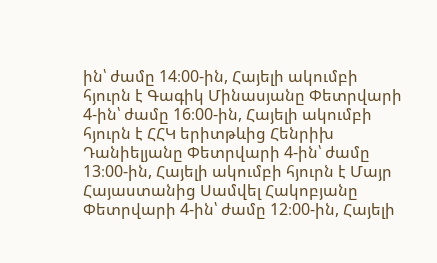ին՝ ժամը 14։00-ին, Հայելի ակումբի հյուրն է Գագիկ Մինասյանը Փետրվարի 4-ին՝ ժամը 16։00-ին, Հայելի ակումբի հյուրն է ՀՀԿ երիտթևից Հենրիխ Դանիելյանը Փետրվարի 4-ին՝ ժամը 13։00-ին, Հայելի ակումբի հյուրն է Մայր Հայաստանից Սամվել Հակոբյանը Փետրվարի 4-ին՝ ժամը 12։00-ին, Հայելի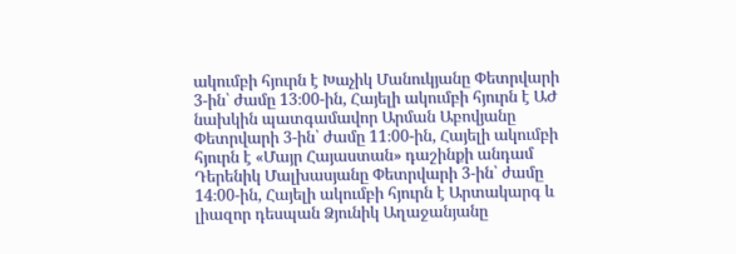ակումբի հյուրն է Խաչիկ Մանուկյանը Փետրվարի 3-ին՝ ժամը 13։00-ին, Հայելի ակումբի հյուրն է ԱԺ նախկին պատգամավոր Արման Աբովյանը Փետրվարի 3-ին՝ ժամը 11։00-ին, Հայելի ակումբի հյուրն է «Մայր Հայաստան» դաշինքի անդամ Դերենիկ Մալխասյանը Փետրվարի 3-ին՝ ժամը 14։00-ին, Հայելի ակումբի հյուրն է Արտակարգ և լիազոր դեսպան Ձյունիկ Աղաջանյանը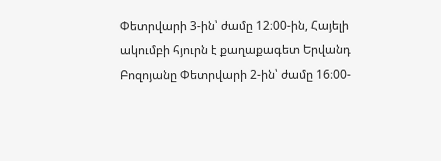Փետրվարի 3-ին՝ ժամը 12։00-ին, Հայելի ակումբի հյուրն է քաղաքագետ Երվանդ Բոզոյանը Փետրվարի 2-ին՝ ժամը 16։00-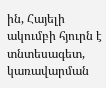ին, Հայելի ակումբի հյուրն է տնտեսագետ, կառավարման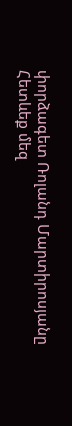փորձագետ Ռոլանդ Մարտիրոսյանը
Հետևեք մեզ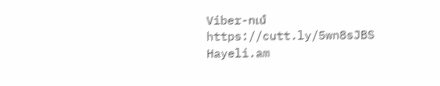Viber-ում https://cutt.ly/5wn8sJBS
Hayeli.am